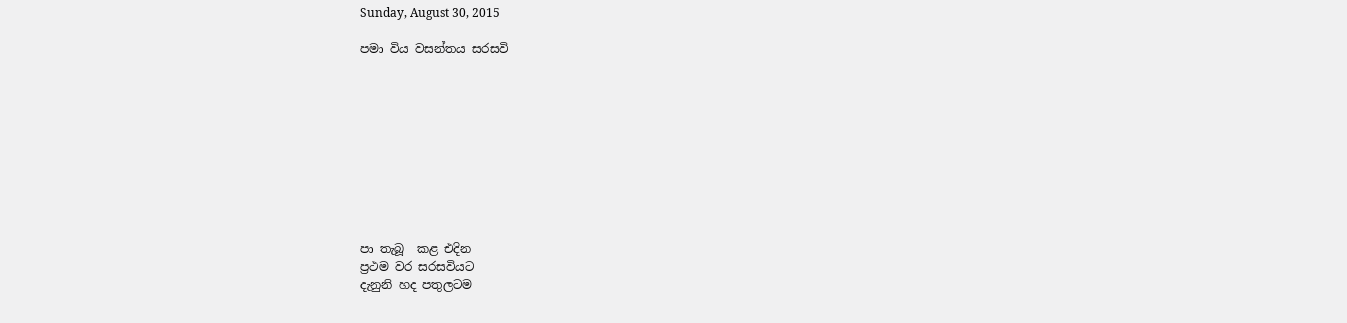Sunday, August 30, 2015

පමා විය වසන්තය සරසවි










පා තැබූ  කළ එදින
ප්‍රථම වර සරසවියට
දැනුනි හද පතුලටම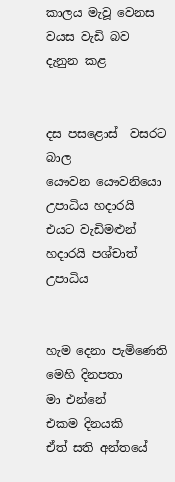කාලය මැවූ වෙනස
වයස වැඩි බව
දැනුන කළ


දස පසළොස්  වසරට  බාල
යෞවන යෞවනියො
උපාධිය හදාරයි
එයට වැඩිමළුන්
හදාරයි පශ්චාත්
උපාධිය


හැම දෙනා පැමිණෙති
මෙහි දිනපතා
මා එන්නේ
එකම දිනයකි
ඒත් සති අන්තයේ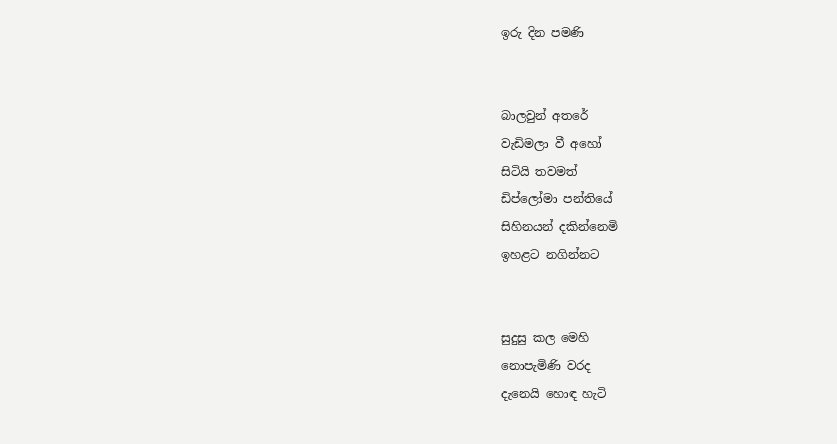ඉරු දින පමණි


බාලවුන් අතරේ
වැඩිමලා වී අහෝ
සිටියි තවමත්
ඩිප්ලෝමා පන්තියේ
සිහිනයන් දකින්නෙමි
ඉහළට නගින්නට


සුදුසු කල මෙහි
නොපැමිණි වරද
දැනෙයි හොඳ හැටි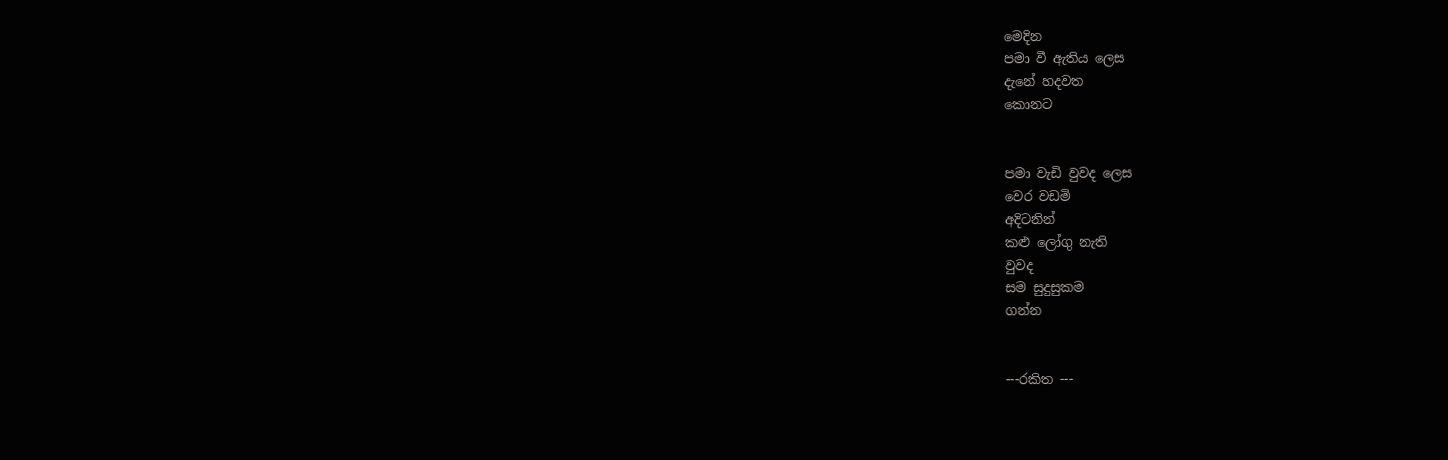මෙදින
පමා වී ඇතිය ලෙස
දැනේ හදවත
කොනට


පමා වැඩි වුවද ලෙස
වෙර වඩමි
අදිටනින්
කළු ලෝගු නැති
වුවද
සම සුදුසුකම
ගන්න


---රකිත ---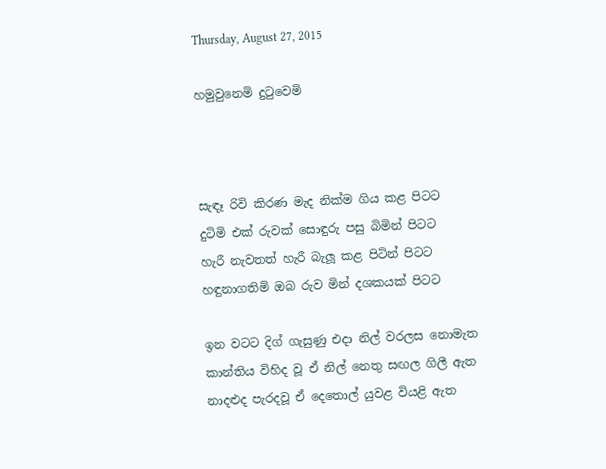Thursday, August 27, 2015

හමුවුනෙමි දුටුවෙමි



සැඳෑ රිවි කිරණ මැද නික්ම ගිය කළ පිටට
දුටිමි එක් රුවක් සොඳුරු පසු බිමින් පිටට
හැරී නැවතත් හැරී බැලූ කළ පිටින් පිටට
හඳුනාගතිමි ඔබ රුව මින් දශකයක් පිටට

ඉන වටට දිග් ගැසුණු එදා නිල් වරලස නොමැත
කාන්තිය විහිද වූ ඒ නිල් නෙතු සඟල ගිලී ඇත
නාදළුද පැරදවූ ඒ දෙතොල් යුවළ වියළි ඇත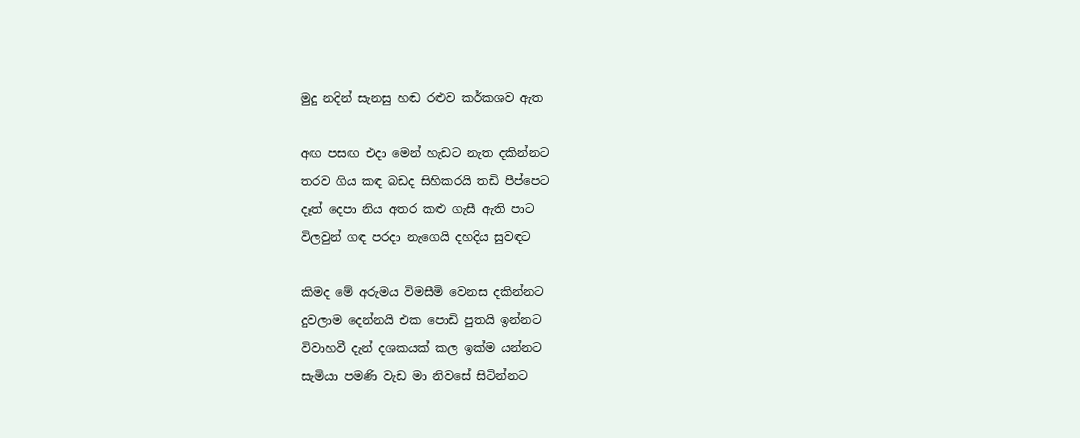මුදු නදින් සැනසු හඬ රළුව කර්කශව ඇත

අඟ පසඟ එදා මෙන් හැඩට නැත දකින්නට
තරව ගිය කඳ බඩද සිහිකරයි තඩි පීප්පෙට
දෑත් දෙපා නිය අතර කළු ගැසී ඇති පාට
විලවුන් ගඳ පරදා නැගෙයි දහදිය සුවඳට

කිමද මේ අරුමය විමසීමි වෙනස දකින්නට
දුවලාම දෙන්නයි එක පොඩි පුතයි ඉන්නට
විවාහවී දැන් දශකයක් කල ඉක්ම යන්නට
සැමියා පමණි වැඩ මා නිවසේ සිටින්නට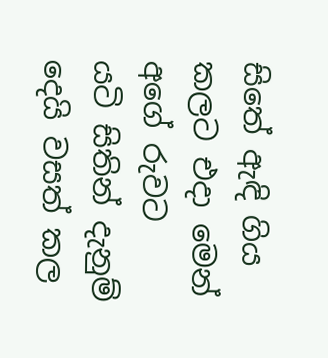සිතේ ඇඳි ගිය කලට එදා මෙන් අගේ රුවට
යටි සිතින් දැනුම් දෙයි වසත් කල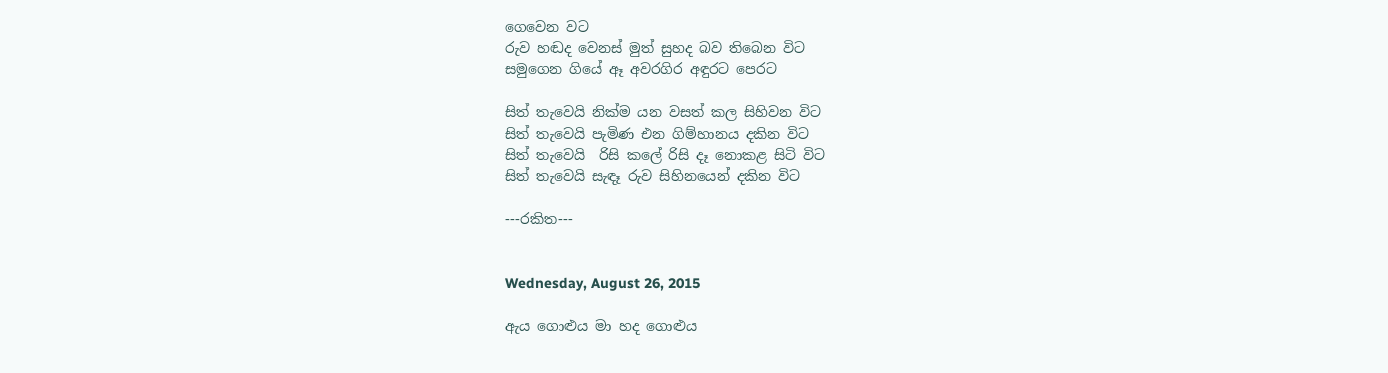ගෙවෙන වට
රුව හඬද වෙනස් මුත් සුහද බව තිබෙන විට
සමුගෙන ගියේ ඈ අවරගිර අඳුරට පෙරට

සිත් තැවෙයි නික්ම යන වසත් කල සිහිවන විට
සිත් තැවෙයි පැමිණ එන ගිම්හානය දකින විට
සිත් තැවෙයි  රිසි කලේ රිසි දෑ නොකළ සිටි විට
සිත් තැවෙයි සැඳෑ රුව සිහිනයෙන් දකින විට

---රකිත---


Wednesday, August 26, 2015

ඇය ගොළුය මා හද ගොළුය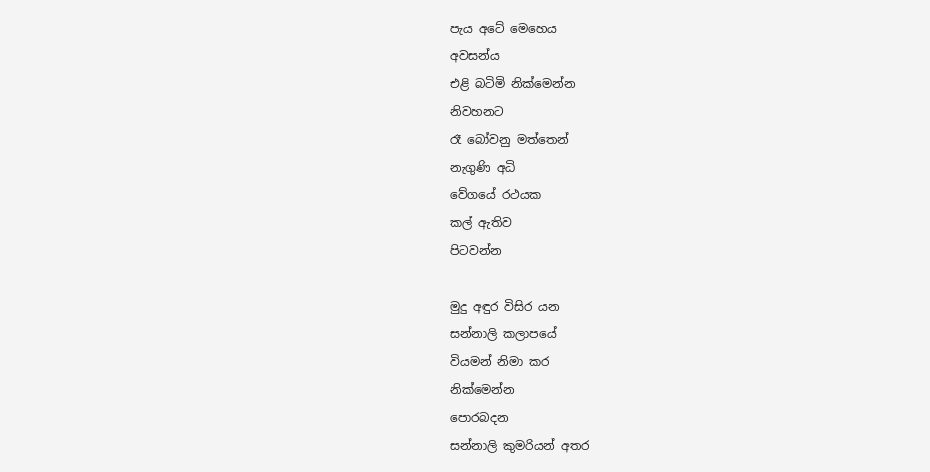පැය අටේ මෙහෙය
අවසන්ය
එළි බටිමි නික්මෙන්න
නිවහනට
රෑ බෝවනු මත්තෙන්
නැගුණි අධි
වේගයේ රථයක
කල් ඇතිව
පිටවන්න

මුදු අඳුර විසිර යන
සන්නාලි කලාපයේ
වියමන් නිමා කර
නික්මෙන්න
පොරබදන
සන්නාලි කුමරියන් අතර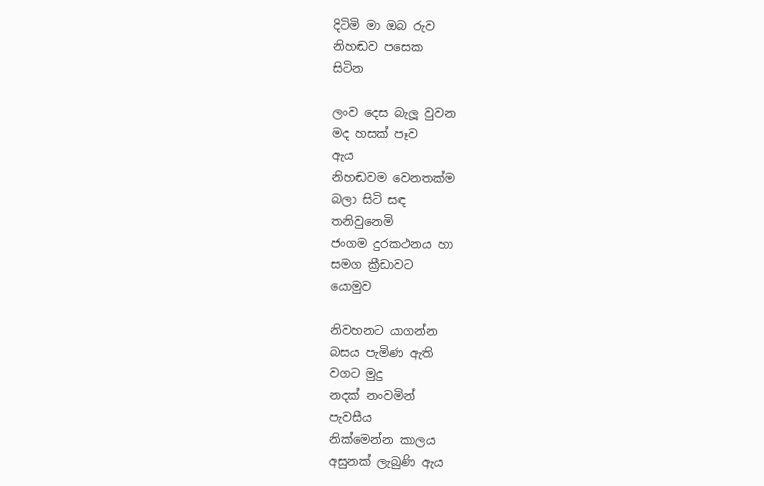දිටිමි මා ඔබ රුව
නිහඬව පසෙක
සිටින

ලංව දෙස බැලූ වුවන
මද හසක් පෑව
ඇය
නිහඬවම වෙනතක්ම
බලා සිටි සඳ
තනිවුනෙමි
ජංගම දුරකථනය හා
සමග ක්‍රීඩාවට
යොමුව

නිවහනට යාගන්න
බසය පැමිණ ඇති
වගට මුදු
නදක් නංවමින්
පැවසීය
නික්මෙන්න කාලය
අසුනක් ලැබුණි ඇය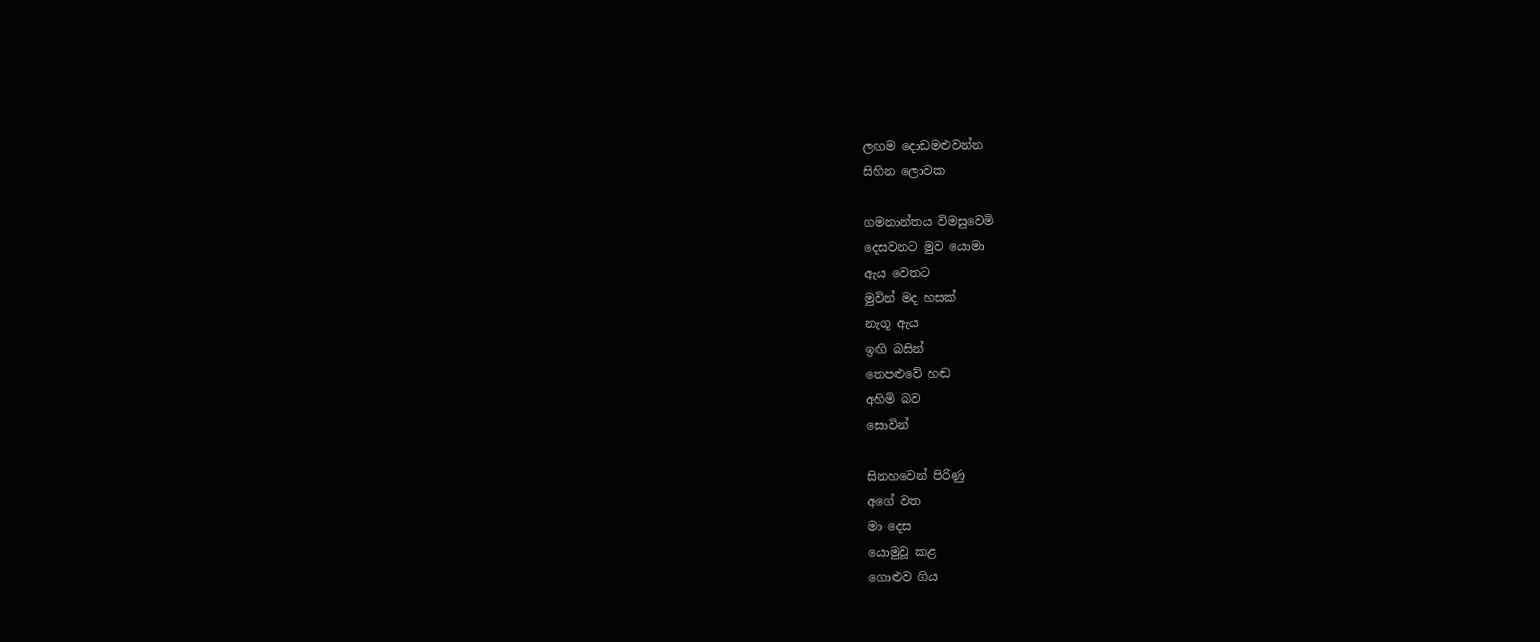ලඟම දොඩමළුවන්න
සිහින ලොවක

ගමනාන්තය විමසුවෙමි
දෙසවනට මුව යොමා
ඇය වෙතට
මුවින් මද හසක්
නැගූ ඇය
ඉඟි බසින්
තෙපළුවේ හඬ
අහිමි බව
සොවින්

සිනහවෙන් පිරිණු
අගේ වත
මා දෙස
යොමුවූ කළ
ගොළුව ගිය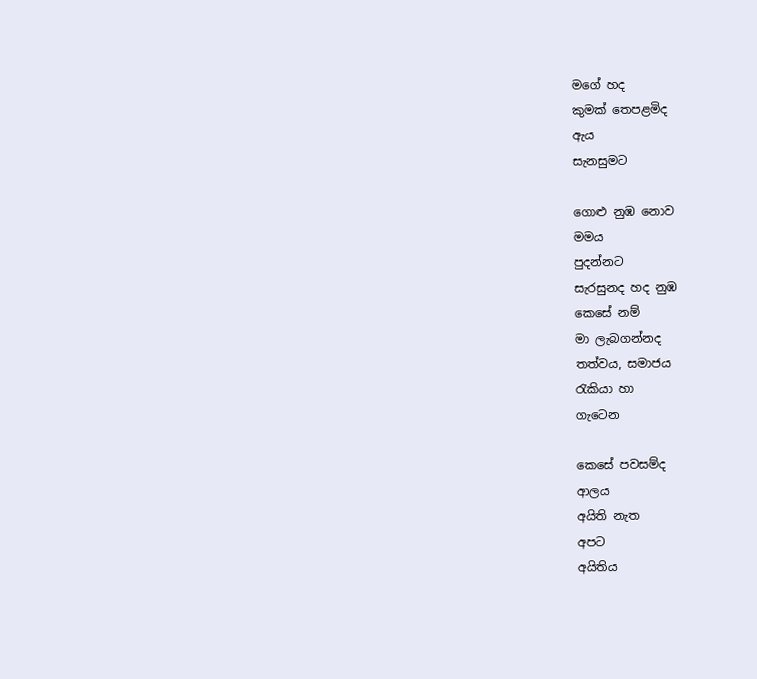මගේ හද
කුමක් තෙපළමිද
ඇය
සැනසුමට

ගොළු නුඹ නොව
මමය
පුදන්නට
සැරසුනද හද නුඹ
කෙසේ නම්
මා ලැබගන්නද
තත්වය, සමාජය
රැකියා හා
ගැටෙන

කෙසේ පවසම්ද
ආලය
අයිති නැත
අපට
අයිතිය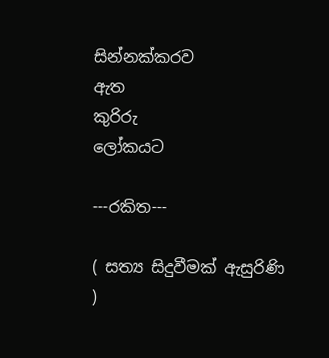සින්නක්කරව
ඇත
කුරිරු
ලෝකයට

---රකිත---

( සත්‍ය සිදුවීමක් ඇසුරිණි )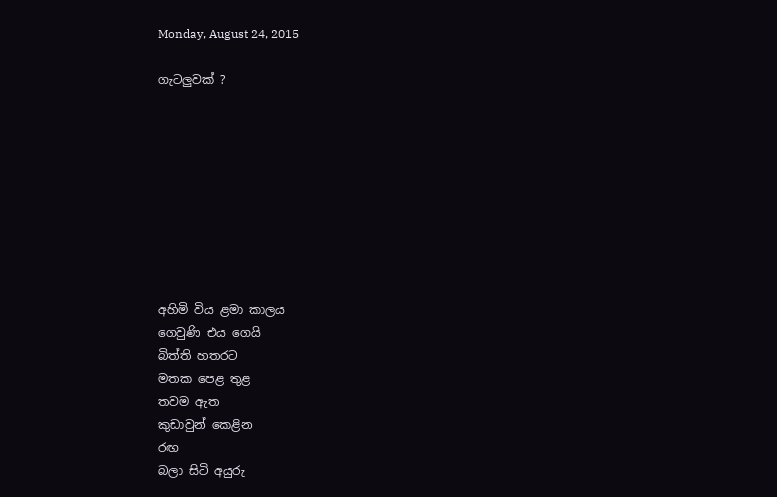Monday, August 24, 2015

ගැටලුවක් ?









අහිමි විය ළමා කාලය
ගෙවුණි එය ගෙයි
බිත්ති හතරට
මතක පෙළ තුළ
තවම ඇත
කුඩාවුන් කෙළින
රඟ
බලා සිටි අයුරු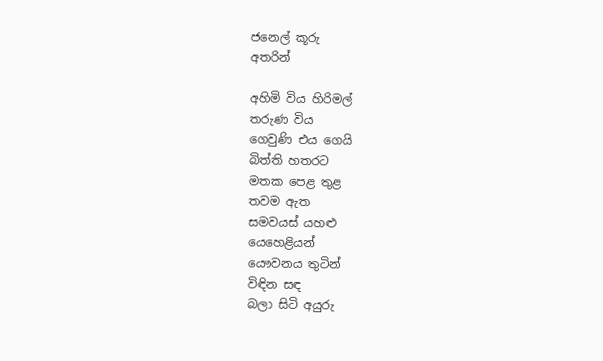ජනෙල් කූරු
අතරින්

අහිමි විය හිරිමල්
තරුණ විය
ගෙවුණි එය ගෙයි
බිත්ති හතරට
මතක පෙළ තුළ
තවම ඇත
සමවයස් යහළු
යෙහෙළියන්
යෞවනය තුටින්
විඳින සඳ
බලා සිටි අයුරු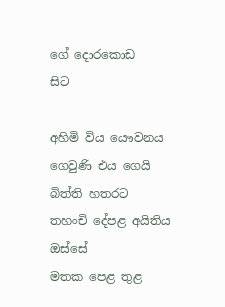ගේ දොරකොඩ
සිට

අහිමි විය යෞවනය
ගෙවුණි එය ගෙයි
බිත්ති හතරට
තහංචි දේපළ අයිතිය
ඔස්සේ
මතක පෙළ තුළ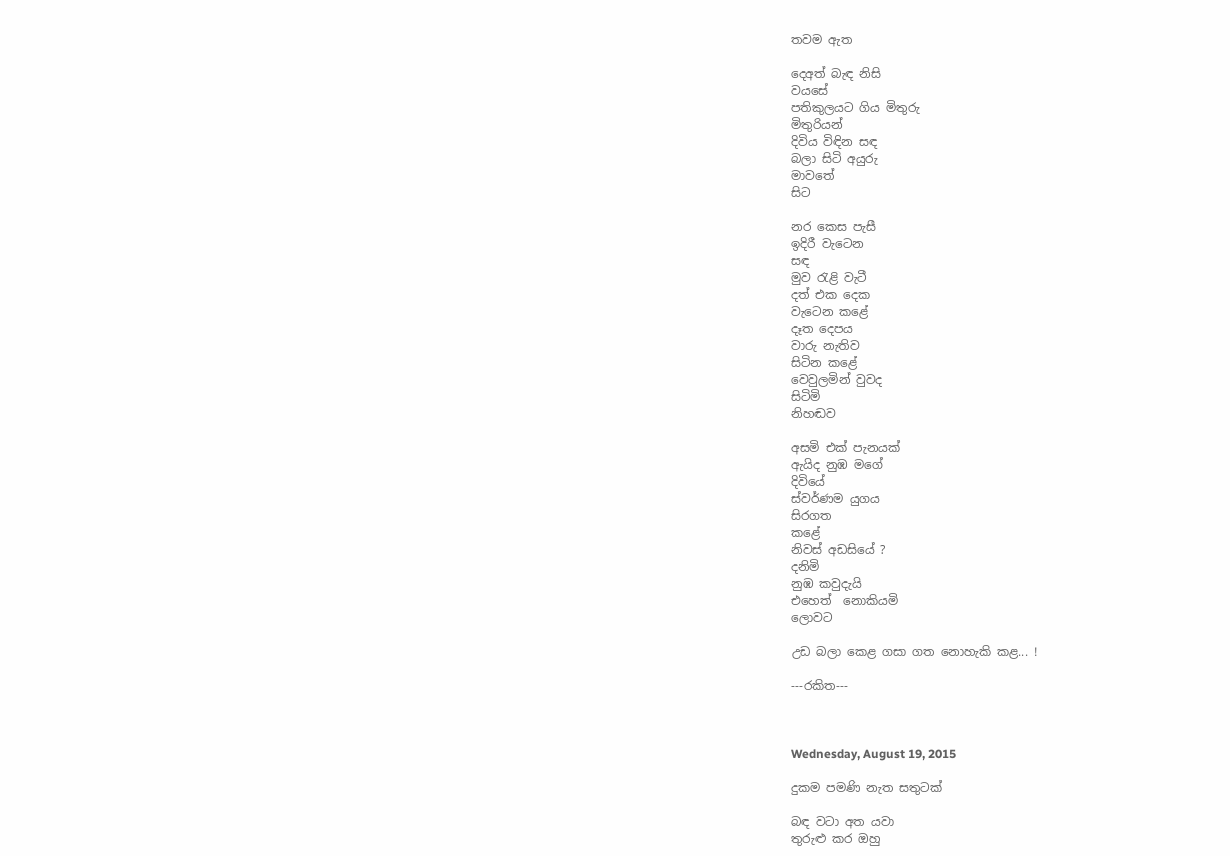තවම ඇත

දෙඅත් බැඳ නිසි
වයසේ
පතිකුලයට ගිය මිතුරු
මිතුරියන්
දිවිය විඳින සඳ
බලා සිටි අයුරු
මාවතේ
සිට

නර කෙස පැසී
ඉදිරී වැටෙන
සඳ
මුව රැළි වැටී
දත් එක දෙක
වැටෙන කළේ
දෑත දෙපය
වාරු නැතිව
සිටින කළේ
වෙවුලමින් වුවද
සිටිමි
නිහඬව

අසමි එක් පැනයක්
ඇයිද නුඹ මගේ
දිවියේ
ස්වර්ණම යුගය
සිරගත
කළේ
නිවස් අඩසියේ ?
දනිමි
නුඹ කවුදැයි
එහෙත්  නොකියමි
ලොවට

උඩ බලා කෙළ ගසා ගත නොහැකි කළ... !

---රකිත---



Wednesday, August 19, 2015

දුකම පමණි නැත සතුටක්

බඳ වටා අත යවා
තුරුළු කර ඔහු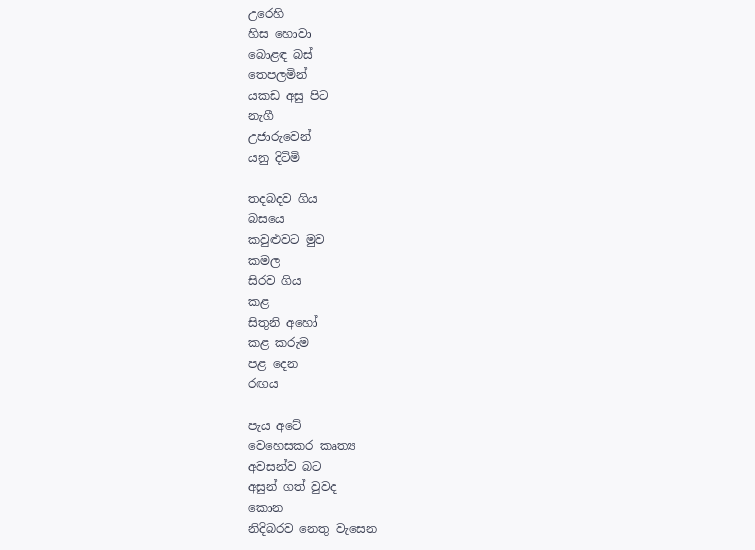උරෙහි
හිස හොවා
බොළඳ බස්
තෙපලමින්
යකඩ අසු පිට
නැගී
උජාරුවෙන්
යනු දිටිමි

තදබදව ගිය
බසයෙ
කවුළුවට මුව
කමල
සිරව ගිය
කළ
සිතුනි අහෝ
කළ කරුම
පළ දෙන
රඟය

පැය අටේ
වෙහෙසකර කෘත්‍ය
අවසන්ව බට
අසුන් ගත් වුවද
කොන
නිදිබරව නෙතු වැසෙන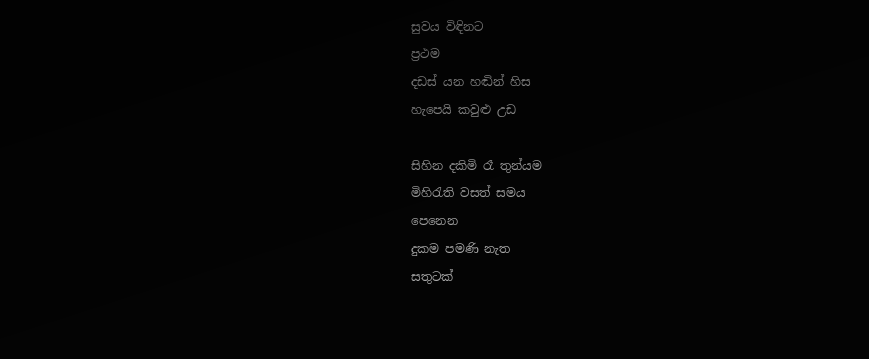සුවය විඳිනට
ප්‍රථම
දඩස්‌ යන හඬින් හිස
හැපෙයි කවුළු උඩ

සිහින දකිමි රෑ තුන්යම
මිහිරැති වසත් සමය
පෙනෙන
දුකම පමණි නැත
සතුටක්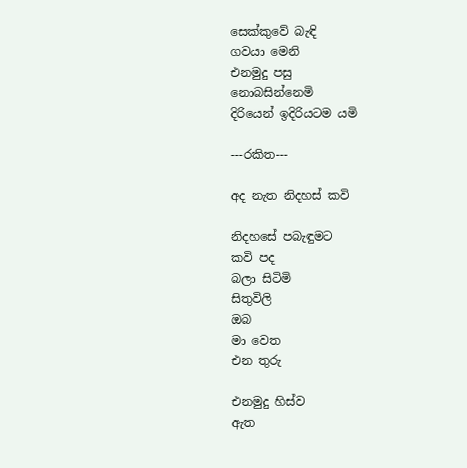සෙක්කුවේ බැඳි
ගවයා මෙනි
එනමුදු පසු
නොබසින්නෙමි
දිරියෙන් ඉදිරියටම යමි

---රකිත---

අද නැත නිදහස් කවි

නිදහසේ පබැඳුමට
කවි පද
බලා සිටිමි
සිතුවිලි
ඔබ
මා වෙත
එන තුරු

එනමුදු හිස්ව
ඇත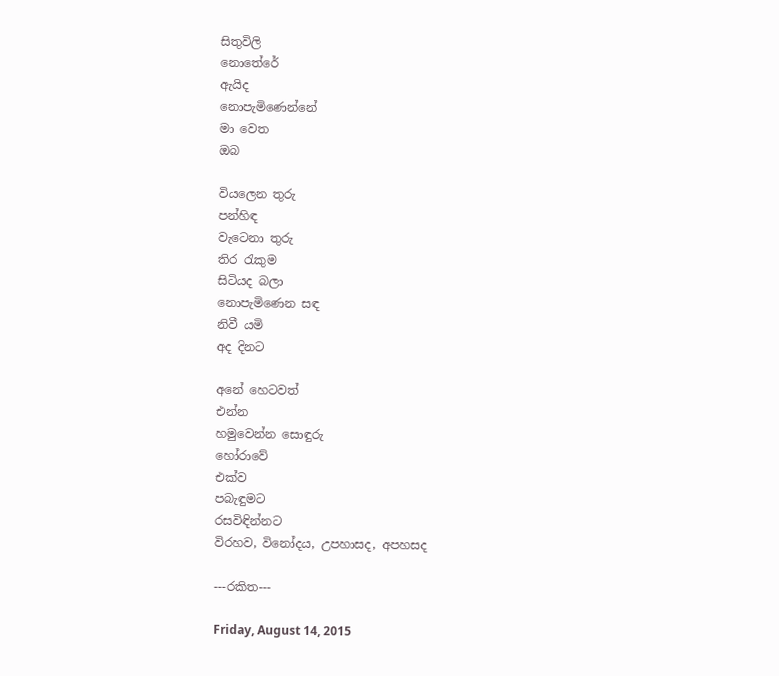සිතුවිලි
නොතේරේ
ඇයිද
නොපැමිණෙන්නේ
මා වෙත
ඔබ

වියලෙන තුරු
පන්හිඳ
වැටෙනා තුරු
තිර රැකුම
සිටියද බලා
නොපැමිණෙන සඳ
නිවී යමි
අද දිනට

අනේ හෙටවත්
එන්න
හමුවෙන්න සොඳුරු
හෝරාවේ
එක්ව
පබැඳුමට
රසවිඳින්නට
විරහව, විනෝදය, උපහාසද, අපහසද

---රකිත---

Friday, August 14, 2015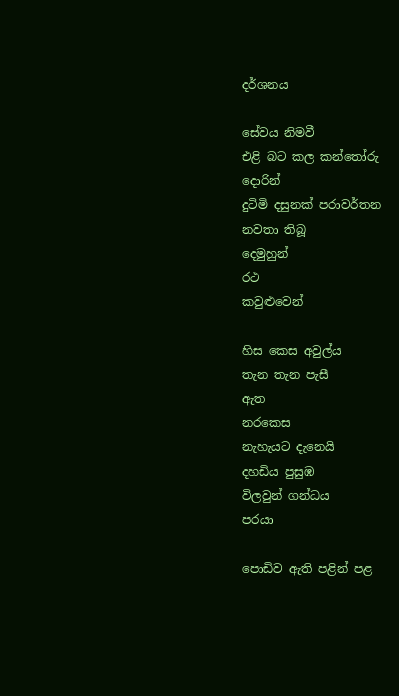දර්ශනය

සේවය නිමවී
එළි බට කල කන්තෝරු
දොරින්
දුටිමි දසුනක් පරාවර්තන
නවතා තිබූ
දෙමුහුන්
රථ
කවුළුවෙන්

හිස කෙස අවුල්ය
තැන තැන පැසී
ඇත
නරකෙස
නැහැයට දැනෙයි
දහඩිය පුසුඹ
විලවුන් ගන්ධය
පරයා

පොඩිව ඇති පළින් පළ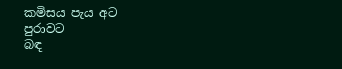කමිසය පැය අට
පුරාවට
බඳ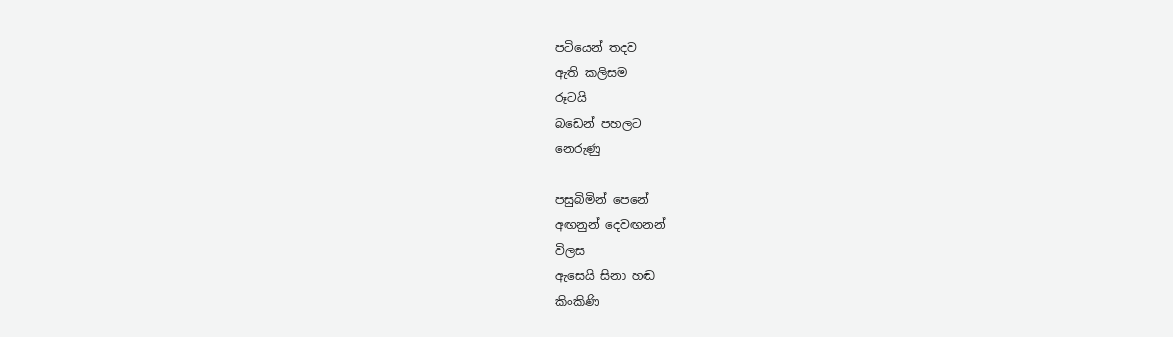පටියෙන් තදව
ඇති කලිසම
රූටයි
බඩෙන් පහලට
නෙරුණු

පසුබිමින් පෙනේ
අඟනුන් දෙවඟනන්
විලස
ඇසෙයි සිනා හඬ
කිංකිණි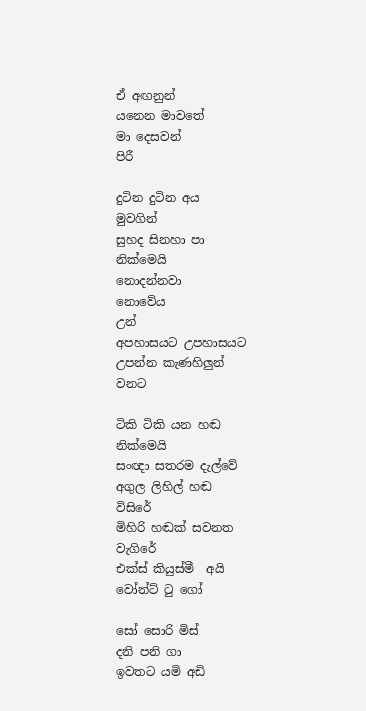ඒ අඟනුන්
යනෙන මාවතේ
මා දෙසවන්
පිරී

දුටින දුටින අය
මුවගින්
සුහද සිනහා පා
නික්මෙයි
නොදන්නවා
නොවේය
උන්
අපහාසයට උපහාසයට
උපන්න කැණහිලුන්
වනට

ටිකි ටිකි යන හඬ
නික්මෙයි
සංඥා සතරම දැල්වේ
අගුල ලිහිල් හඬ
විසිරේ
මිහිරි හඬක් සවනත
වැගිරේ
එක්ස් කියුස්මී  අයි
වෝන්ට් ටු ගෝ

සෝ සොරි මිස්
දනි පනි ගා
ඉවතට යමි අඩි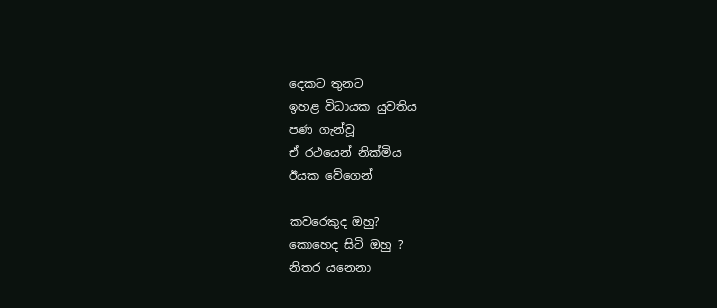දෙකට තුනට
ඉහළ විධායක යුවතිය
පණ ගැන්වූ
ඒ රථයෙන් නික්මිය
ඊයක වේගෙන්

කවරෙකුද ඔහු?
කොහෙද සිටි ඔහු ?
නිතර යනෙනා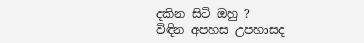දකින සිටි ඔහු ?
විඳින අපහස උපහාසද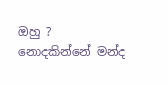ඔහු ?
නොදකින්නේ මන්ද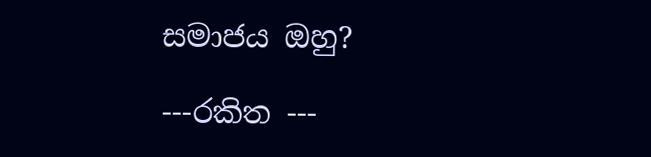සමාජය ඔහු?

---රකිත ---